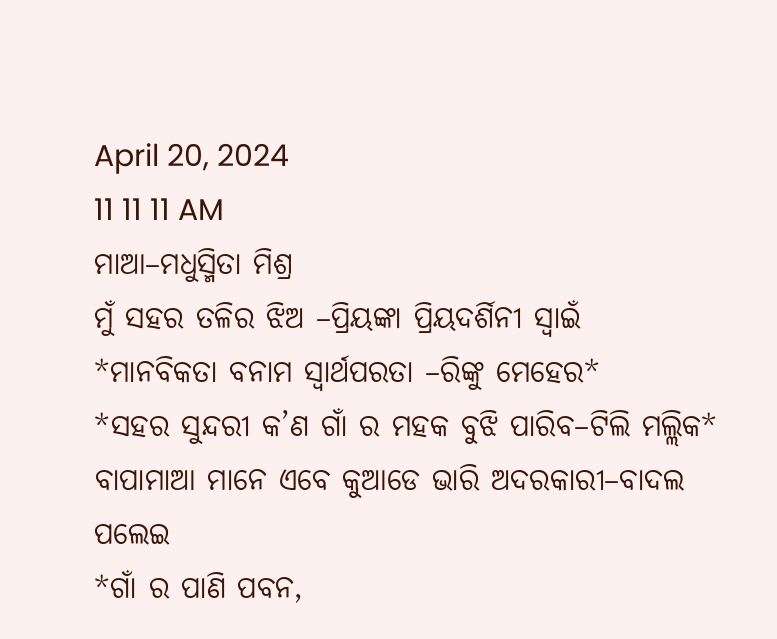April 20, 2024
11 11 11 AM
ମାଆ–ମଧୁସ୍ମିତା ମିଶ୍ର
ମୁଁ ସହର ତଳିର ଝିଅ –ପ୍ରିୟଙ୍କା ପ୍ରିୟଦର୍ଶିନୀ ସ୍ବାଇଁ
*ମାନବିକତା ବନାମ ସ୍ୱାର୍ଥପରତା –ରିଙ୍କୁ ମେହେର*
*ସହର ସୁନ୍ଦରୀ କ’ଣ ଗାଁ ର ମହକ ବୁଝି ପାରିବ–ଟିଲି ମଲ୍ଲିକ*
ବାପାମାଆ ମାନେ ଏବେ କୁଆଡେ ଭାରି ଅଦରକାରୀ–ବାଦଲ ପଲେଇ
*ଗାଁ ର ପାଣି ପବନ,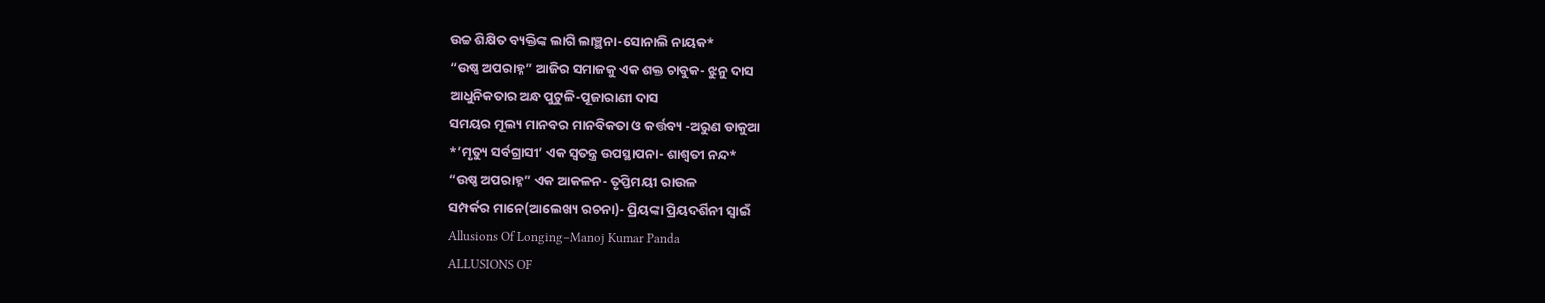ଉଚ୍ଚ ଶିକ୍ଷିତ ବ୍ୟକ୍ତିଙ୍କ ଲାଗି ଲାଞ୍ଛନା-ସୋନାଲି ନାୟକ*
“ଉଷ୍ଣ ଅପରାହ୍ନ” ଆଜିର ସମାଜକୁ ଏକ ଶକ୍ତ ଚାବୁକ- ଝୁନୁ ଦାସ
ଆଧୁନିକତାର ଅନ୍ଧ ପୁଟୁଳି-ପୂଜାରାଣୀ ଦାସ
ସମୟର ମୂଲ୍ୟ ମାନବର ମାନବିକତା ଓ କର୍ତ୍ତବ୍ୟ -ଅରୁଣ ଡାକୁଆ
*’ମୃତ୍ୟୁ ସର୍ବଗ୍ରାସୀ’ ଏକ ସ୍ୱତନ୍ତ୍ର ଉପସ୍ଥାପନା- ଶାଶ୍ଵତୀ ନନ୍ଦ*
“ଉଷ୍ଣ ଅପରାହ୍ନ” ଏକ ଆକଳନ- ତୃପ୍ତିମୟୀ ରାଉଳ
ସମ୍ପର୍କର ମାନେ(ଆଲେଖ୍ୟ ରଚନା)- ପ୍ରିୟଙ୍କା ପ୍ରିୟଦର୍ଶିନୀ ସ୍ୱାଇଁ
Allusions Of Longing–Manoj Kumar Panda
ALLUSIONS OF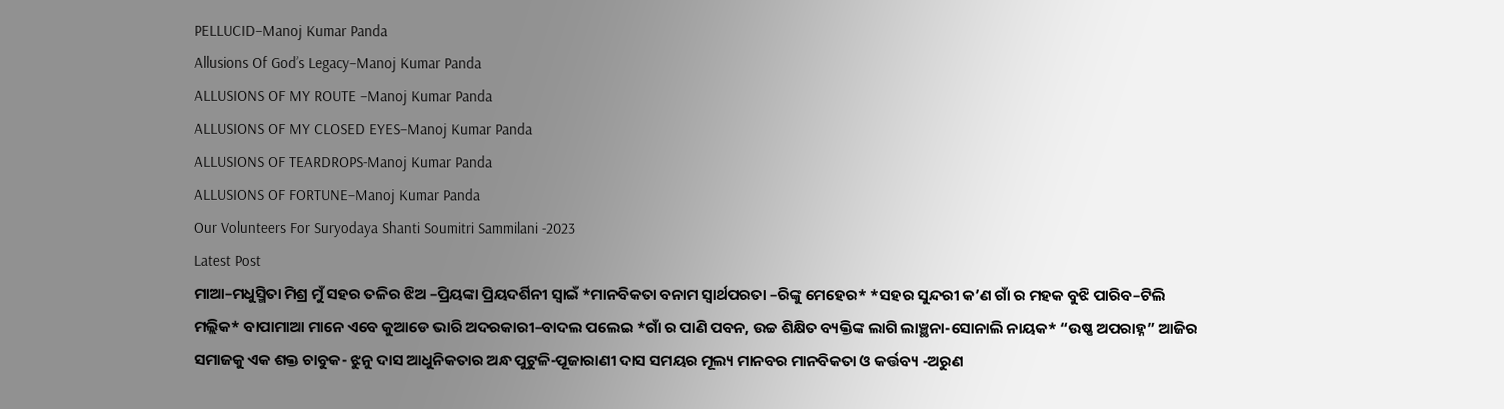PELLUCID–Manoj Kumar Panda
Allusions Of God’s Legacy–Manoj Kumar Panda
ALLUSIONS OF MY ROUTE –Manoj Kumar Panda
ALLUSIONS OF MY CLOSED EYES–Manoj Kumar Panda
ALLUSIONS OF TEARDROPS-Manoj Kumar Panda
ALLUSIONS OF FORTUNE–Manoj Kumar Panda
Our Volunteers For Suryodaya Shanti Soumitri Sammilani -2023
Latest Post
ମାଆ–ମଧୁସ୍ମିତା ମିଶ୍ର ମୁଁ ସହର ତଳିର ଝିଅ –ପ୍ରିୟଙ୍କା ପ୍ରିୟଦର୍ଶିନୀ ସ୍ବାଇଁ *ମାନବିକତା ବନାମ ସ୍ୱାର୍ଥପରତା –ରିଙ୍କୁ ମେହେର* *ସହର ସୁନ୍ଦରୀ କ’ଣ ଗାଁ ର ମହକ ବୁଝି ପାରିବ–ଟିଲି ମଲ୍ଲିକ* ବାପାମାଆ ମାନେ ଏବେ କୁଆଡେ ଭାରି ଅଦରକାରୀ–ବାଦଲ ପଲେଇ *ଗାଁ ର ପାଣି ପବନ, ଉଚ୍ଚ ଶିକ୍ଷିତ ବ୍ୟକ୍ତିଙ୍କ ଲାଗି ଲାଞ୍ଛନା-ସୋନାଲି ନାୟକ* “ଉଷ୍ଣ ଅପରାହ୍ନ” ଆଜିର ସମାଜକୁ ଏକ ଶକ୍ତ ଚାବୁକ- ଝୁନୁ ଦାସ ଆଧୁନିକତାର ଅନ୍ଧ ପୁଟୁଳି-ପୂଜାରାଣୀ ଦାସ ସମୟର ମୂଲ୍ୟ ମାନବର ମାନବିକତା ଓ କର୍ତ୍ତବ୍ୟ -ଅରୁଣ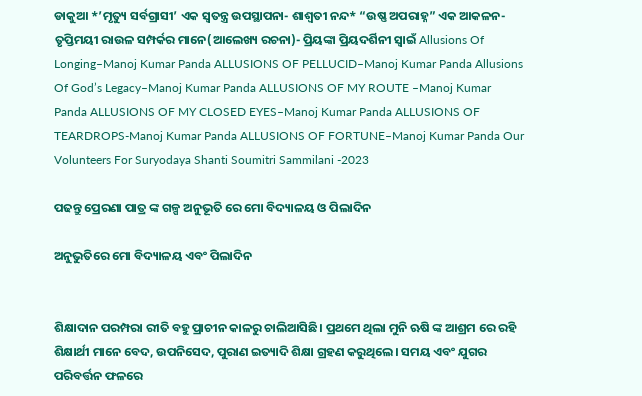ଡାକୁଆ *’ମୃତ୍ୟୁ ସର୍ବଗ୍ରାସୀ’ ଏକ ସ୍ୱତନ୍ତ୍ର ଉପସ୍ଥାପନା- ଶାଶ୍ଵତୀ ନନ୍ଦ* “ଉଷ୍ଣ ଅପରାହ୍ନ” ଏକ ଆକଳନ- ତୃପ୍ତିମୟୀ ରାଉଳ ସମ୍ପର୍କର ମାନେ(ଆଲେଖ୍ୟ ରଚନା)- ପ୍ରିୟଙ୍କା ପ୍ରିୟଦର୍ଶିନୀ ସ୍ୱାଇଁ Allusions Of Longing–Manoj Kumar Panda ALLUSIONS OF PELLUCID–Manoj Kumar Panda Allusions Of God’s Legacy–Manoj Kumar Panda ALLUSIONS OF MY ROUTE –Manoj Kumar Panda ALLUSIONS OF MY CLOSED EYES–Manoj Kumar Panda ALLUSIONS OF TEARDROPS-Manoj Kumar Panda ALLUSIONS OF FORTUNE–Manoj Kumar Panda Our Volunteers For Suryodaya Shanti Soumitri Sammilani -2023

ପଢନ୍ତୁ ପ୍ରେରଣା ପାତ୍ର ଙ୍କ ଗଳ୍ପ ଅନୁଭୂତି ରେ ମୋ ବିଦ୍ୟାଳୟ ଓ ପିଲାଦିନ

ଅନୁଭୁତିରେ ମୋ ବିଦ୍ୟାଳୟ ଏବଂ ପିଲାଦିନ


ଶିକ୍ଷାଦାନ ପରମ୍ପରା ରୀତି ବହୁ ପ୍ରାଚୀନ କାଳରୁ ଚାଲିଆସିଛି। ପ୍ରଥମେ ଥିଲା ମୁନି ଋଷି ଙ୍କ ଆଶ୍ରମ ରେ ରହି
ଶିକ୍ଷାର୍ଥୀ ମାନେ ବେଦ, ଉପନିସେଦ, ପୁରାଣ ଇତ୍ୟାଦି ଶିକ୍ଷା ଗ୍ରହଣ କରୁଥିଲେ। ସମୟ ଏବଂ ଯୁଗର ପରିବର୍ତ୍ତନ ଫଳରେ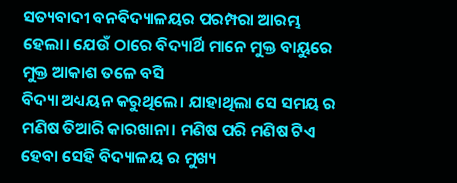ସତ୍ୟବାଦୀ ବନବିଦ୍ୟାଳୟର ପରମ୍ପରା ଆରମ୍ଭ ହେଲା। ଯେଉଁ ଠାରେ ବିଦ୍ୟାର୍ଥି ମାନେ ମୁକ୍ତ ବାୟୁରେ ମୁକ୍ତ ଆକାଶ ତଳେ ବସି
ବିଦ୍ୟା ଅଧ୍ୟୟନ କରୁଥିଲେ। ଯାହାଥିଲା ସେ ସମୟ ର ମଣିଷ ତିଆରି କାରଖାନା। ମଣିଷ ପରି ମଣିଷ ଟିଏ ହେବା ସେହି ବିଦ୍ୟାଳୟ ର ମୁଖ୍ୟ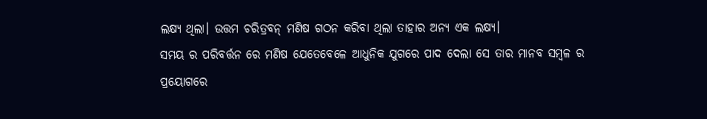ଲକ୍ଷ୍ୟ ଥିଲା। ଉତ୍ତମ ଚରିତ୍ରବନ୍ ମଣିଷ ଗଠନ କରିବା ଥିଲା ତାହାର ଅନ୍ୟ ଏକ ଲକ୍ଷ୍ୟ।
ସମୟ ର ପରିବର୍ତ୍ତନ ରେ ମଣିଷ ଯେତେବେଳେ ଆଧୁନିକ ଯୁଗରେ ପାଦ ଦେଲା ସେ ତାର ମାନବ ସମ୍ବଳ ର ପ୍ରୟୋଗରେ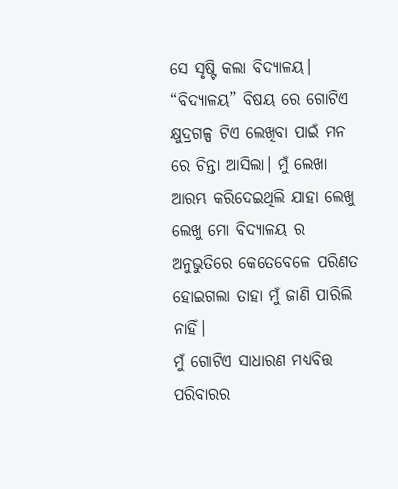ସେ ସୃଷ୍ଟି କଲା ବିଦ୍ୟାଳୟ।
“ବିଦ୍ୟାଳୟ” ବିଷୟ ରେ ଗୋଟିଏ କ୍ଷୁଦ୍ରଗଳ୍ପ ଟିଏ ଲେଖିବା ପାଇଁ ମନ ରେ ଚିନ୍ତା ଆସିଲା। ମୁଁ ଲେଖା ଆରମ୍ଭ କରିଦେଇଥିଲି ଯାହା ଲେଖୁ ଲେଖୁ ମୋ ବିଦ୍ୟାଳୟ ର ଅନୁଭୁତିରେ କେତେବେଳେ ପରିଣତ ହୋଇଗଲା ତାହା ମୁଁ ଜାଣି ପାରିଲି ନାହିଁ।
ମୁଁ ଗୋଟିଏ ସାଧାରଣ ମଧ୍ୟବିତ୍ତ ପରିବାରର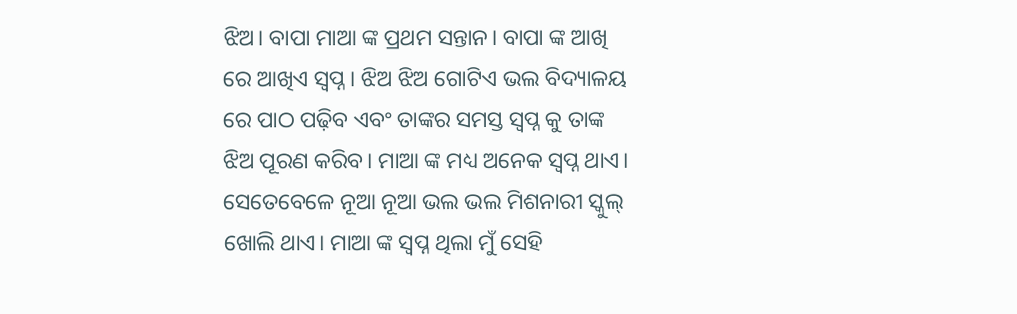ଝିଅ। ବାପା ମାଆ ଙ୍କ ପ୍ରଥମ ସନ୍ତାନ। ବାପା ଙ୍କ ଆଖି ରେ ଆଖିଏ ସ୍ଵପ୍ନ। ଝିଅ ଝିଅ ଗୋଟିଏ ଭଲ ବିଦ୍ୟାଳୟ ରେ ପାଠ ପଢ଼ିବ ଏବଂ ତାଙ୍କର ସମସ୍ତ ସ୍ଵପ୍ନ କୁ ତାଙ୍କ ଝିଅ ପୂରଣ କରିବ। ମାଆ ଙ୍କ ମଧ୍ୟ ଅନେକ ସ୍ଵପ୍ନ ଥାଏ। ସେତେବେଳେ ନୂଆ ନୂଆ ଭଲ ଭଲ ମିଶନାରୀ ସ୍କୁଲ୍ ଖୋଲି ଥାଏ। ମାଆ ଙ୍କ ସ୍ଵପ୍ନ ଥିଲା ମୁଁ ସେହି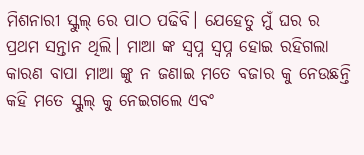ମିଶନାରୀ ସ୍କୁଲ୍ ରେ ପାଠ ପଢିବି। ଯେହେତୁ ମୁଁ ଘର ର ପ୍ରଥମ ସନ୍ତାନ ଥିଲି। ମାଆ ଙ୍କ ସ୍ଵପ୍ନ ସ୍ଵପ୍ନ ହୋଇ ରହିଗଲା
କାରଣ ବାପା ମାଆ ଙ୍କୁ ନ ଜଣାଇ ମତେ ବଜାର କୁ ନେଉଛନ୍ତି କହି ମତେ ସ୍କୁଲ୍ କୁ ନେଇଗଲେ ଏବଂ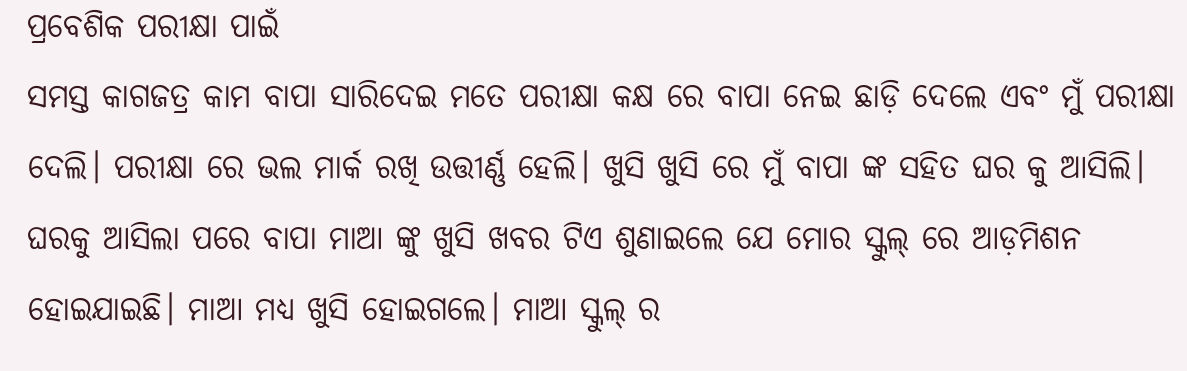ପ୍ରବେଶିକ ପରୀକ୍ଷା ପାଇଁ
ସମସ୍ତ କାଗଜତ୍ର କାମ ବାପା ସାରିଦେଇ ମତେ ପରୀକ୍ଷା କକ୍ଷ ରେ ବାପା ନେଇ ଛାଡ଼ି ଦେଲେ ଏବଂ ମୁଁ ପରୀକ୍ଷା ଦେଲି। ପରୀକ୍ଷା ରେ ଭଲ ମାର୍କ ରଖି ଉତ୍ତୀର୍ଣ୍ଣ ହେଲି। ଖୁସି ଖୁସି ରେ ମୁଁ ବାପା ଙ୍କ ସହିତ ଘର କୁ ଆସିଲି। ଘରକୁ ଆସିଲା ପରେ ବାପା ମାଆ ଙ୍କୁ ଖୁସି ଖବର ଟିଏ ଶୁଣାଇଲେ ଯେ ମୋର ସ୍କୁଲ୍ ରେ ଆଡ଼ମିଶନ ହୋଇଯାଇଛି। ମାଆ ମଧ୍ୟ ଖୁସି ହୋଇଗଲେ। ମାଆ ସ୍କୁଲ୍ ର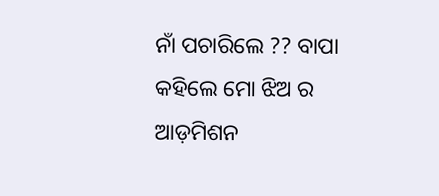ନାଁ ପଚାରିଲେ ?? ବାପା କହିଲେ ମୋ ଝିଅ ର ଆଡ଼ମିଶନ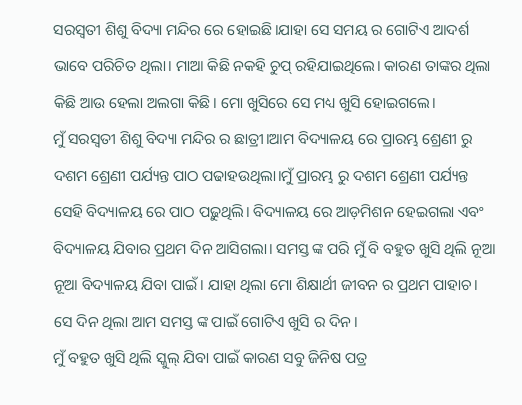ସରସ୍ଵତୀ ଶିଶୁ ବିଦ୍ୟା ମନ୍ଦିର ରେ ହୋଇଛି।ଯାହା ସେ ସମୟ ର ଗୋଟିଏ ଆଦର୍ଶ ଭାବେ ପରିଚିତ ଥିଲା। ମାଆ କିଛି ନକହି ଚୁପ୍ ରହିଯାଇଥିଲେ। କାରଣ ତାଙ୍କର ଥିଲା କିଛି ଆଉ ହେଲା ଅଲଗା କିଛି। ମୋ ଖୁସିରେ ସେ ମଧ୍ୟ ଖୁସି ହୋଇଗଲେ।
ମୁଁ ସରସ୍ଵତୀ ଶିଶୁ ବିଦ୍ୟା ମନ୍ଦିର ର ଛାତ୍ରୀ।ଆମ ବିଦ୍ୟାଳୟ ରେ ପ୍ରାରମ୍ଭ ଶ୍ରେଣୀ ରୁ ଦଶମ ଶ୍ରେଣୀ ପର୍ଯ୍ୟନ୍ତ ପାଠ ପଢାହଉଥିଲା।ମୁଁ ପ୍ରାରମ୍ଭ ରୁ ଦଶମ ଶ୍ରେଣୀ ପର୍ଯ୍ୟନ୍ତ ସେହି ବିଦ୍ୟାଳୟ ରେ ପାଠ ପଢ଼ୁଥିଲି। ବିଦ୍ୟାଳୟ ରେ ଆଡ଼ମିଶନ ହେଇଗଲା ଏବଂ ବିଦ୍ୟାଳୟ ଯିବାର ପ୍ରଥମ ଦିନ ଆସିଗଲା। ସମସ୍ତ ଙ୍କ ପରି ମୁଁ ବି ବହୁତ ଖୁସି ଥିଲି ନୂଆ ନୂଆ ବିଦ୍ୟାଳୟ ଯିବା ପାଇଁ। ଯାହା ଥିଲା ମୋ ଶିକ୍ଷାର୍ଥୀ ଜୀବନ ର ପ୍ରଥମ ପାହାଚ। ସେ ଦିନ ଥିଲା ଆମ ସମସ୍ତ ଙ୍କ ପାଇଁ ଗୋଟିଏ ଖୁସି ର ଦିନ।
ମୁଁ ବହୁତ ଖୁସି ଥିଲି ସ୍କୁଲ୍ ଯିବା ପାଇଁ କାରଣ ସବୁ ଜିନିଷ ପତ୍ର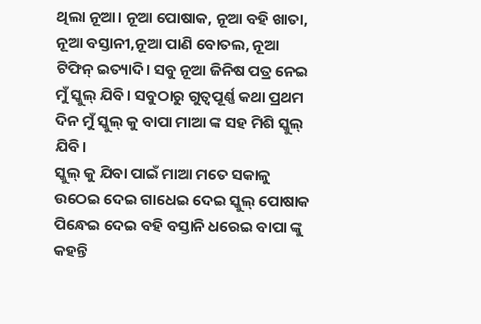ଥିଲା ନୂଆ। ନୂଆ ପୋଷାକ, ନୂଆ ବହି ଖାତା, ନୂଆ ବସ୍ତାନୀ,ନୂଆ ପାଣି ବୋତଲ, ନୂଆ ଟିଫିନ୍ ଇତ୍ୟାଦି। ସବୁ ନୂଆ ଜିନିଷ ପତ୍ର ନେଇ ମୁଁ ସ୍କୁଲ୍ ଯିବି। ସବୁଠାରୁ ଗୁତ୍ୱପୂର୍ଣ୍ଣ କଥା ପ୍ରଥମ ଦିନ ମୁଁ ସ୍କୁଲ୍ କୁ ବାପା ମାଆ ଙ୍କ ସହ ମିଶି ସ୍କୁଲ୍ ଯିବି।
ସ୍କୁଲ୍ କୁ ଯିବା ପାଇଁ ମାଆ ମତେ ସକାଳୁ ଉଠେଇ ଦେଇ ଗାଧେଇ ଦେଇ ସ୍କୁଲ୍ ପୋଷାକ ପିନ୍ଧେଇ ଦେଇ ବହି ବସ୍ତାନି ଧରେଇ ବାପା ଙ୍କୁ କହନ୍ତି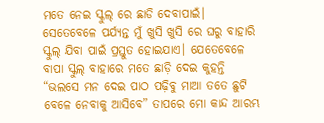ମତେ ନେଇ ସ୍କୁଲ୍ ରେ ଛାଡି ଦେବାପାଇଁ। ସେତେବେଳେ ପର୍ଯ୍ୟନ୍ତ ମୁଁ ଖୁସି ଖୁସି ରେ ଘରୁ ବାହାରି ସ୍କୁଲ୍ ଯିବା ପାଇଁ ପ୍ରସ୍ତୁତ ହୋଇଯାଏ। ଯେତେବେଳେ ବାପା ସ୍କୁଲ୍ ବାହାରେ ମତେ ଛାଡ଼ି ଦେଇ କୁହନ୍ତି “ଭଲସେ ମନ ଦେଇ ପାଠ ପଢ଼ିବୁ ମାଆ ତତେ ଛୁଟି ବେଳେ ନେବାକୁ ଆସିବେ” ତାପରେ ମୋ କାନ୍ଦ ଆରମ୍ଭ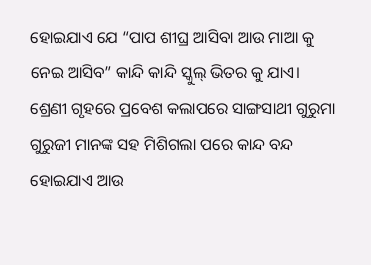ହୋଇଯାଏ ଯେ “ପାପ ଶୀଘ୍ର ଆସିବା ଆଉ ମାଆ କୁ ନେଇ ଆସିବ” କାନ୍ଦି କାନ୍ଦି ସ୍କୁଲ୍ ଭିତର କୁ ଯାଏ। ଶ୍ରେଣୀ ଗୃହରେ ପ୍ରବେଶ କଲାପରେ ସାଙ୍ଗସାଥୀ ଗୁରୁମା ଗୁରୁଜୀ ମାନଙ୍କ ସହ ମିଶିଗଲା ପରେ କାନ୍ଦ ବନ୍ଦ ହୋଇଯାଏ ଆଉ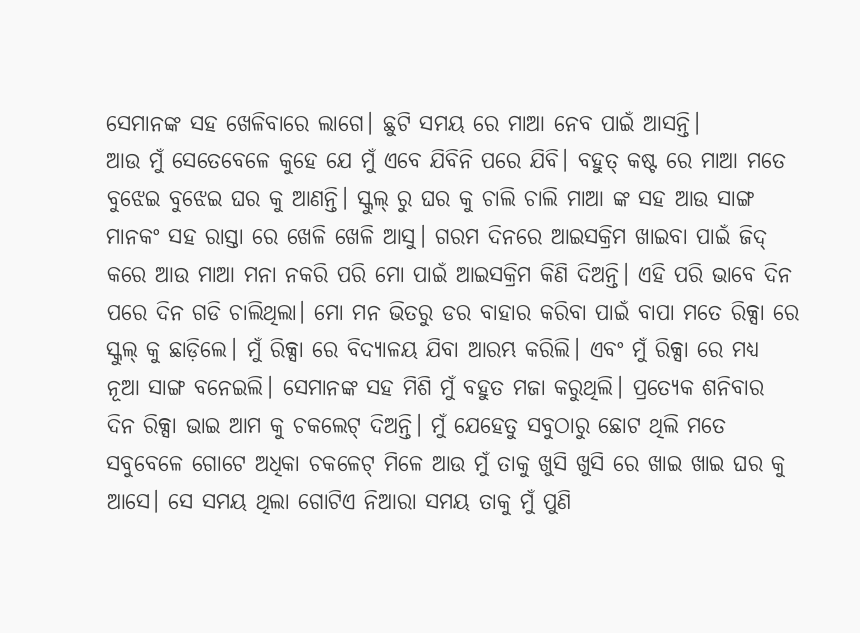ସେମାନଙ୍କ ସହ ଖେଳିବାରେ ଲାଗେ। ଛୁଟି ସମୟ ରେ ମାଆ ନେବ ପାଇଁ ଆସନ୍ତି।
ଆଉ ମୁଁ ସେତେବେଳେ କୁହେ ଯେ ମୁଁ ଏବେ ଯିବିନି ପରେ ଯିବି। ବହୁତ୍ କଷ୍ଟ ରେ ମାଆ ମତେ ବୁଝେଇ ବୁଝେଇ ଘର କୁ ଆଣନ୍ତି। ସ୍କୁଲ୍ ରୁ ଘର କୁ ଚାଲି ଚାଲି ମାଆ ଙ୍କ ସହ ଆଉ ସାଙ୍ଗ ମାନକଂ ସହ ରାସ୍ତା ରେ ଖେଳି ଖେଳି ଆସୁ। ଗରମ ଦିନରେ ଆଇସକ୍ରିମ ଖାଇବା ପାଇଁ ଜିଦ୍ କରେ ଆଉ ମାଆ ମନା ନକରି ପରି ମୋ ପାଇଁ ଆଇସକ୍ରିମ କିଣି ଦିଅନ୍ତି। ଏହି ପରି ଭାବେ ଦିନ ପରେ ଦିନ ଗଡି ଚାଲିଥିଲା। ମୋ ମନ ଭିତରୁ ଡର ବାହାର କରିବା ପାଇଁ ବାପା ମତେ ରିକ୍ସା ରେ ସ୍କୁଲ୍ କୁ ଛାଡ଼ିଲେ। ମୁଁ ରିକ୍ସା ରେ ବିଦ୍ୟାଳୟ ଯିବା ଆରମ୍ଭ କରିଲି। ଏବଂ ମୁଁ ରିକ୍ସା ରେ ମଧ୍ୟ ନୂଆ ସାଙ୍ଗ ବନେଇଲି। ସେମାନଙ୍କ ସହ ମିଶି ମୁଁ ବହୁତ ମଜା କରୁଥିଲି। ପ୍ରତ୍ୟେକ ଶନିବାର ଦିନ ରିକ୍ସା ଭାଇ ଆମ କୁ ଚକଲେଟ୍ ଦିଅନ୍ତି। ମୁଁ ଯେହେତୁ ସବୁଠାରୁ ଛୋଟ ଥିଲି ମତେ ସବୁବେଳେ ଗୋଟେ ଅଧିକା ଚକଳେଟ୍ ମିଳେ ଆଉ ମୁଁ ତାକୁ ଖୁସି ଖୁସି ରେ ଖାଇ ଖାଇ ଘର କୁ ଆସେ। ସେ ସମୟ ଥିଲା ଗୋଟିଏ ନିଆରା ସମୟ ତାକୁ ମୁଁ ପୁଣି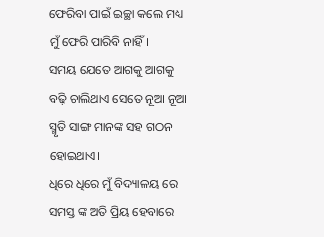ଫେରିବା ପାଇଁ ଇଚ୍ଛା କଲେ ମଧ୍ୟ ମୁଁ ଫେରି ପାରିବି ନାହିଁ।
ସମୟ ଯେତେ ଆଗକୁ ଆଗକୁ ବଢ଼ି ଚାଲିଥାଏ ସେତେ ନୂଆ ନୂଆ ସ୍ମୃତି ସାଙ୍ଗ ମାନଙ୍କ ସହ ଗଠନ ହୋଇଥାଏ।
ଧିରେ ଧିରେ ମୁଁ ବିଦ୍ୟାଳୟ ରେ ସମସ୍ତ ଙ୍କ ଅତି ପ୍ରିୟ ହେବାରେ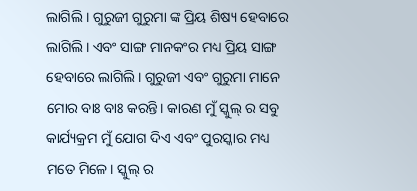ଲାଗିଲି । ଗୁରୁଜୀ ଗୁରୁମା ଙ୍କ ପ୍ରିୟ ଶିଷ୍ୟ ହେବାରେ ଲାଗିଲି। ଏବଂ ସାଙ୍ଗ ମାନକଂର ମଧ୍ୟ ପ୍ରିୟ ସାଙ୍ଗ ହେବାରେ ଲାଗିଲି। ଗୁରୁଜୀ ଏବଂ ଗୁରୁମା ମାନେ ମୋର ବାଃ ବାଃ କରନ୍ତି। କାରଣ ମୁଁ ସ୍କୁଲ୍ ର ସବୁ କାର୍ଯ୍ୟକ୍ରମ ମୁଁ ଯୋଗ ଦିଏ ଏବଂ ପୁରସ୍କାର ମଧ୍ୟ ମତେ ମିଳେ। ସ୍କୁଲ୍ ର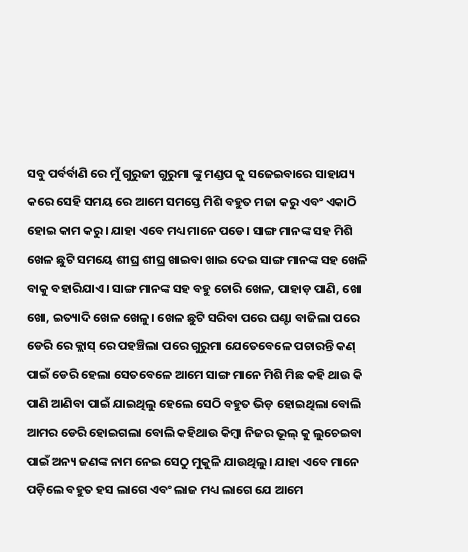ସବୁ ପର୍ବର୍ବାଣି ରେ ମୁଁ ଗୁରୁଜୀ ଗୁରୁମା ଙ୍କୁ ମଣ୍ଡପ କୁ ସଜେଇବାରେ ସାହାଯ୍ୟ କରେ ସେହି ସମୟ ରେ ଆମେ ସମସ୍ତେ ମିଶି ବହୁତ ମଜା କରୁ ଏବଂ ଏକାଠି ହୋଇ କାମ କରୁ। ଯାହା ଏବେ ମଧ୍ୟ ମାନେ ପଡେ। ସାଙ୍ଗ ମାନଙ୍କ ସହ ମିଶି ଖେଳ ଛୁଟି ସମୟେ ଶୀଘ୍ର ଶୀଘ୍ର ଖାଇବା ଖାଇ ଦେଇ ସାଙ୍ଗ ମାନଙ୍କ ସହ ଖେଳି ବାକୁ ବହାରିଯାଏ। ସାଙ୍ଗ ମାନଙ୍କ ସହ ବହୁ ଚୋରି ଖେଳ, ପାହାଡ଼ ପାଣି, ଖୋ ଖୋ, ଇତ୍ୟାଦି ଖେଳ ଖେଳୁ। ଖେଳ ଛୁଟି ସରିବା ପରେ ଘଣ୍ଟା ବାଜିଲା ପରେ ଡେରି ରେ କ୍ଲାସ୍ ରେ ପହଞ୍ଚିଲା ପରେ ଗୁରୁମା ଯେତେବେଳେ ପଚାରନ୍ତି କଣ୍ ପାଇଁ ଡେରି ହେଲା ସେତବେଳେ ଆମେ ସାଙ୍ଗ ମାନେ ମିଶି ମିଛ କହି ଥାଉ କି ପାଣି ଆଣିବା ପାଇଁ ଯାଇଥିଲୁ ହେଲେ ସେଠି ବହୁତ ଭିଡ଼ ହୋଇଥିଲା ବୋଲି ଆମର ଡେରି ହୋଇଗଲା ବୋଲି କହିଥାଉ କିମ୍ବା ନିଜର ଭୂଲ୍ କୁ ଲୁଚେଇବା ପାଇଁ ଅନ୍ୟ ଜଣଙ୍କ ନାମ ନେଇ ସେଠୁ ମୁକୁଳି ଯାଉଥିଲୁ। ଯାହା ଏବେ ମାନେ ପଡ଼ିଲେ ବହୁତ ହସ ଲାଗେ ଏବଂ ଲାଜ ମଧ୍ୟ ଲାଗେ ଯେ ଆମେ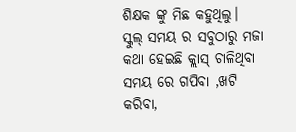ଶିକ୍ଷକ ଙ୍କୁ ମିଛ କହୁଥିଲୁ।
ସ୍କୁଲ୍ ସମୟ ର ସବୁଠାରୁ ମଜା କଥା ହେଇଛି କ୍ଲାସ୍ ଚାଳିଥିବା ସମୟ ରେ ଗପିବା ,ଖଟି କରିବା,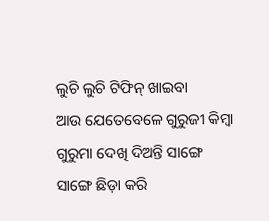ଲୁଚି ଲୁଚି ଟିଫିନ୍ ଖାଇବା
ଆଉ ଯେତେବେଳେ ଗୁରୁଜୀ କିମ୍ବା ଗୁରୁମା ଦେଖି ଦିଅନ୍ତି ସାଙ୍ଗେ ସାଙ୍ଗେ ଛିଡ଼ା କରି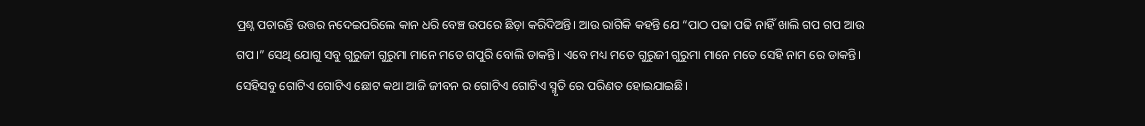ପ୍ରଶ୍ନ ପଚାରନ୍ତି ଉତ୍ତର ନଦେଇପରିଲେ କାନ ଧରି ବେଞ୍ଚ ଉପରେ ଛିଡ଼ା କରିଦିଅନ୍ତି। ଆଉ ରାଗିକି କହନ୍ତି ଯେ “ପାଠ ପଢା ପଢି ନାହିଁ ଖାଲି ଗପ ଗପ ଆଉ ଗପ।” ସେଥି ଯୋଗୁ ସବୁ ଗୁରୁଜୀ ଗୁରୁମା ମାନେ ମତେ ଗପୁରି ବୋଲି ଡାକନ୍ତି। ଏବେ ମଧ୍ୟ ମତେ ଗୁରୁଜୀ ଗୁରୁମା ମାନେ ମତେ ସେହି ନାମ ରେ ଡାକନ୍ତି। ସେହିସବୁ ଗୋଟିଏ ଗୋଟିଏ ଛୋଟ କଥା ଆଜି ଜୀବନ ର ଗୋଟିଏ ଗୋଟିଏ ସ୍ମୃତି ରେ ପରିଣତ ହୋଇଯାଇଛି।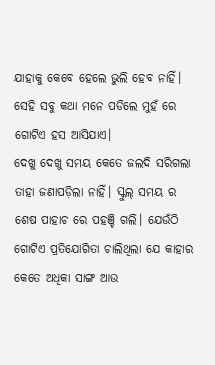ଯାହାକୁ କେବେ ହେଲେ ଭୁଲି ହେବ ନାହିଁ। ସେହି ସବୁ କଥା ମନେ ପଡିଲେ ମୁହଁ ରେ ଗୋଟିଏ ହସ ଆସିଯାଏ।
ଦେଖୁ ଦେଖୁ ସମୟ କେତେ ଜଲଦି ସରିଗଲା ତାହା ଜଣାପଡ଼ିଲା ନାହିଁ। ସ୍କୁଲ୍ ସମୟ ର ଶେଷ ପାହାଚ ରେ ପହଞ୍ଚି ଗଲି। ଯେଉଁଠି ଗୋଟିଏ ପ୍ରତିଯୋଗିତା ଚାଲିଥିଲା ଯେ କାହାର କେତେ ଅଧିକା ସାଙ୍ଗ ଆଉ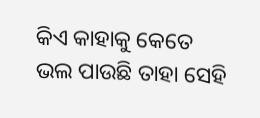କିଏ କାହାକୁ କେତେ ଭଲ ପାଉଛି ତାହା ସେହି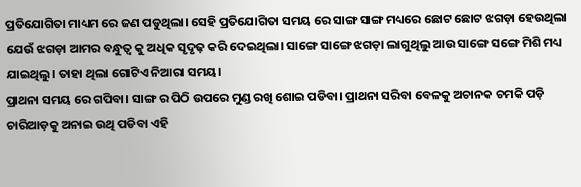ପ୍ରତିଯୋଗିତା ମାଧ୍ୟମ ରେ ଜଣ ପଡୁଥିଲା। ସେହି ପ୍ରତିଯୋଗିତା ସମୟ ରେ ସାଙ୍ଗ ସାଙ୍ଗ ମଧ୍ୟରେ ଛୋଟ ଛୋଟ ଝଗଡ଼ା ହେଉଥିଲା ଯେଉଁ ଝଗଡ଼ା ଆମର ବନ୍ଧୁତ୍ୱ କୁ ଅଧିକ ସୃଦୃଢ଼ କରି ଦେଇଥିଲା। ସାଙ୍ଗେ ସାଙ୍ଗେ ଝଗଡ଼ା ଲାଗୁଥିଲୁ ଆଉ ସାଙ୍ଗେ ସଙ୍ଗେ ମିଶି ମଧ୍ୟ ଯାଇଥିଲୁ। ତାହା ଥିଲା ଗୋଟିଏ ନିଆରା ସମୟ।
ପ୍ରାଥନା ସମୟ ରେ ଗପିବା। ସାଙ୍ଗ ର ପିଠି ଉପରେ ମୁଣ୍ଡ ରଖି ଶୋଇ ପଡିବା। ପ୍ରାଥନା ସରିବା ବେଳକୁ ଅଚାନକ ଚମକି ପଡ଼ି ଚାରିଆଡ଼କୁ ଅନାଇ ଉଥି ପଡିବା ଏହି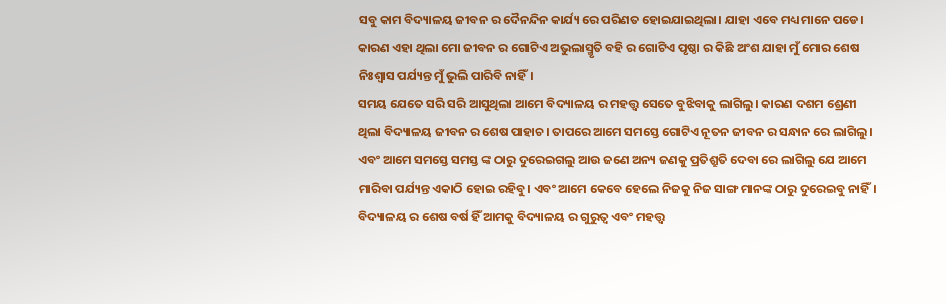ସବୁ କାମ ବିଦ୍ୟାଳୟ ଜୀବନ ର ଦୈନନ୍ଦିନ କାର୍ଯ୍ୟ ରେ ପରିଣତ ହୋଇଯାଇଥିଲା। ଯାହା ଏବେ ମଧ୍ୟ ମାନେ ପଡେ। କାରଣ ଏହା ଥିଲା ମୋ ଜୀବନ ର ଗୋଟିଏ ଅଭୁଲାସ୍ମୃତି ବହି ର ଗୋଟିଏ ପୃଷ୍ଠା ର କିଛି ଅଂଶ ଯାହା ମୁଁ ମୋର ଶେଷ ନିଃଶ୍ୱାସ ପର୍ଯ୍ୟନ୍ତ ମୁଁ ଭୁଲି ପାରିବି ନାହିଁ।
ସମୟ ଯେତେ ସରି ସରି ଆସୁଥିଲା ଆମେ ବିଦ୍ୟାଳୟ ର ମହତ୍ତ୍ଵ ସେତେ ବୁଝିବାକୁ ଲାଗିଲୁ। କାରଣ ଦଶମ ଶ୍ରେଣୀ ଥିଲା ବିଦ୍ୟାଳୟ ଜୀବନ ର ଶେଷ ପାହାଚ। ତାପରେ ଆମେ ସମସ୍ତେ ଗୋଟିଏ ନୂତନ ଜୀବନ ର ସନ୍ଧାନ ରେ ଲାଗିଲୁ। ଏବଂ ଆମେ ସମସ୍ତେ ସମସ୍ତ ଙ୍କ ଠାରୁ ଦୁରେଇଗଲୁ ଆଉ ଜଣେ ଅନ୍ୟ ଜଣକୁ ପ୍ରତିଶ୍ରୁତି ଦେବା ରେ ଲାଗିଲୁ ଯେ ଆମେ ମାରିବା ପର୍ଯ୍ୟନ୍ତ ଏକାଠି ହୋଇ ରହିବୁ। ଏବଂ ଆମେ କେବେ ହେଲେ ନିଜକୁ ନିଜ ସାଙ୍ଗ ମାନଙ୍କ ଠାରୁ ଦୁରେଇବୁ ନାହିଁ।
ବିଦ୍ୟାଳୟ ର ଶେଷ ବର୍ଷ ହିଁ ଆମକୁ ବିଦ୍ୟାଳୟ ର ଗୁରୁତ୍ଵ ଏବଂ ମହତ୍ତ୍ୱ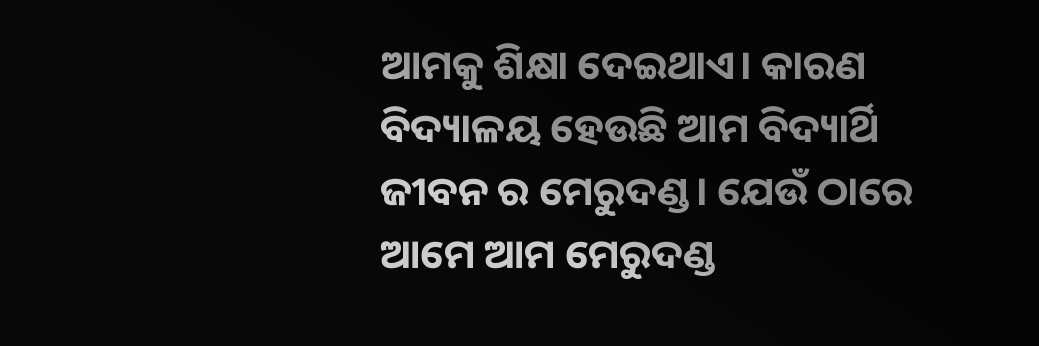ଆମକୁ ଶିକ୍ଷା ଦେଇଥାଏ। କାରଣ ବିଦ୍ୟାଳୟ ହେଉଛି ଆମ ବିଦ୍ୟାର୍ଥି ଜୀବନ ର ମେରୁଦଣ୍ଡ। ଯେଉଁ ଠାରେ ଆମେ ଆମ ମେରୁଦଣ୍ଡ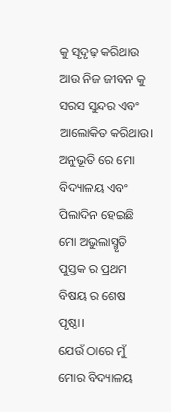କୁ ସୃଦୃଢ଼ କରିଥାଉ ଆଉ ନିଜ ଜୀବନ କୁ ସରସ ସୁନ୍ଦର ଏବଂ ଆଲୋକିତ କରିଥାଉ।
ଅନୁଭୂତି ରେ ମୋ ବିଦ୍ୟାଳୟ ଏବଂ ପିଲାଦିନ ହେଇଛି ମୋ ଅଭୁଲାସ୍ମୃତି ପୁସ୍ତକ ର ପ୍ରଥମ ବିଷୟ ର ଶେଷ ପୃଷ୍ଠା।
ଯେଉଁ ଠାରେ ମୁଁ ମୋର ବିଦ୍ୟାଳୟ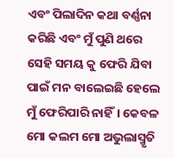ଏବଂ ପିଲାଦିନ କଥା ବର୍ଣ୍ଣନା କରିଛି ଏବଂ ମୁଁ ପୁଣି ଥରେ ସେହି ସମୟ କୁ ଫେରି ଯିବା ପାଇଁ ମନ ବାଲେଇଛି ହେଲେ ମୁଁ ଫେରିପାରି ନାହିଁ। କେବଳ ମୋ କଲମ ମୋ ଅଭୁଲାସ୍ମୃତି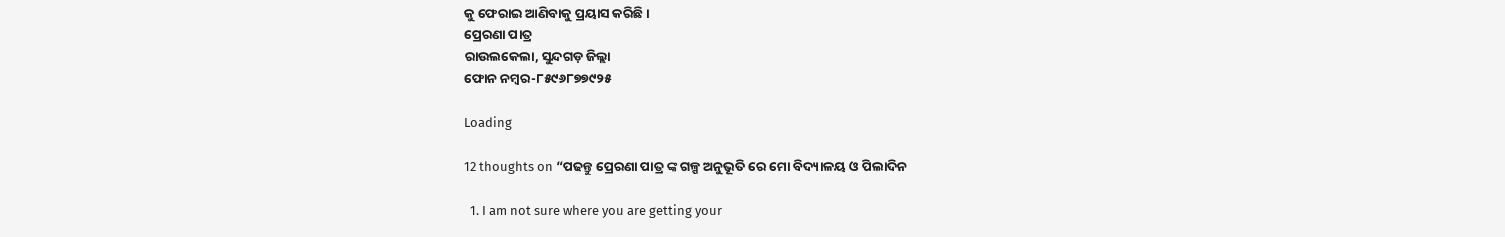କୁ ଫେରାଇ ଆଣିବାକୁ ପ୍ରୟାସ କରିଛି।
ପ୍ରେରଣା ପାତ୍ର
ରାଉଲକେଲା, ସୁନ୍ଦଗଡ଼ ଜିଲ୍ଲା
ଫୋନ ନମ୍ବର-୮୫୯୬୮୭୭୯୨୫

Loading

12 thoughts on “ପଢନ୍ତୁ ପ୍ରେରଣା ପାତ୍ର ଙ୍କ ଗଳ୍ପ ଅନୁଭୂତି ରେ ମୋ ବିଦ୍ୟାଳୟ ଓ ପିଲାଦିନ

  1. I am not sure where you are getting your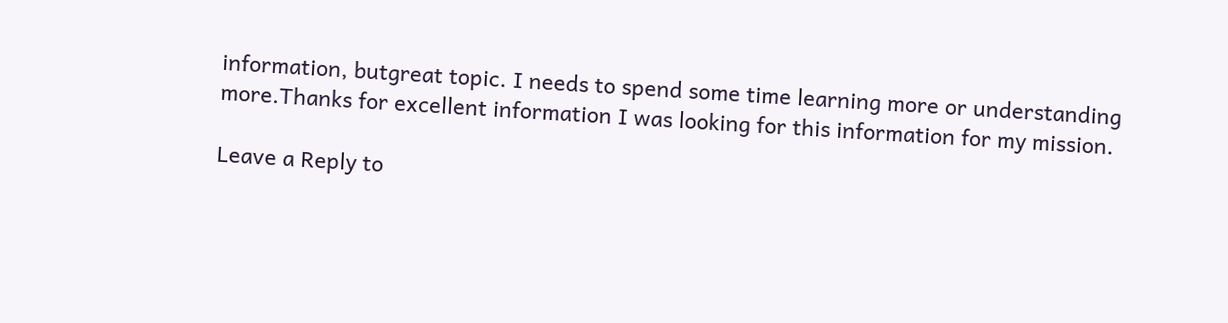information, butgreat topic. I needs to spend some time learning more or understanding more.Thanks for excellent information I was looking for this information for my mission.

Leave a Reply to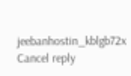jeebanhostin_kblgb72x Cancel reply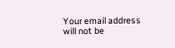Your email address will not be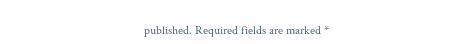published. Required fields are marked *